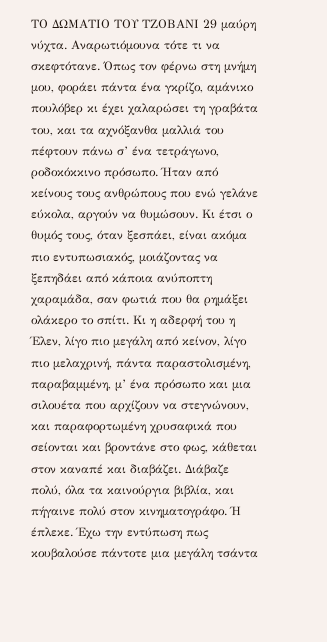ΤΟ ΔΩΜΑΤΙΟ ΤΟΥ ΤΖΟΒΑΝΙ 29 μαύρη νύχτα. Αναρωτιόμουνα τότε τι να σκεφτότανε. Όπως τον φέρνω στη μνήμη μου, φοράει πάντα ένα γκρίζο, αμάνικο πουλόβερ κι έχει χαλαρώσει τη γραβάτα του, και τα αχνόξανθα μαλλιά του πέφτουν πάνω σ’ ένα τετράγωνο, ροδοκόκκινο πρόσωπο. Ήταν από κείνους τους ανθρώπους που ενώ γελάνε εύκολα, αργούν να θυμώσουν. Κι έτσι ο θυμός τους, όταν ξεσπάει, είναι ακόμα πιο εντυπωσιακός, μοιάζοντας να ξεπηδάει από κάποια ανύποπτη χαραμάδα, σαν φωτιά που θα ρημάξει ολάκερο το σπίτι. Κι η αδερφή του η Έλεν, λίγο πιο μεγάλη από κείνον, λίγο πιο μελαχρινή, πάντα παραστολισμένη, παραβαμμένη, μ’ ένα πρόσωπο και μια σιλουέτα που αρχίζουν να στεγνώνουν, και παραφορτωμένη χρυσαφικά που σείονται και βροντάνε στο φως, κάθεται στον καναπέ και διαβάζει. Διάβαζε πολύ, όλα τα καινούργια βιβλία, και πήγαινε πολύ στον κινηματογράφο. Ή έπλεκε. Έχω την εντύπωση πως κουβαλούσε πάντοτε μια μεγάλη τσάντα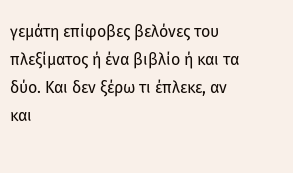γεμάτη επίφοβες βελόνες του πλεξίματος ή ένα βιβλίο ή και τα δύο. Και δεν ξέρω τι έπλεκε, αν και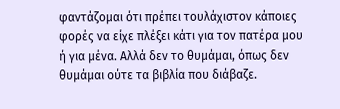φαντάζομαι ότι πρέπει τουλάχιστον κάποιες φορές να είχε πλέξει κάτι για τον πατέρα μου ή για μένα. Αλλά δεν το θυμάμαι, όπως δεν θυμάμαι ούτε τα βιβλία που διάβαζε.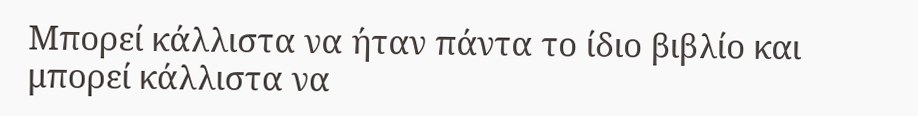Mπορεί κάλλιστα να ήταν πάντα το ίδιο βιβλίο και μπορεί κάλλιστα να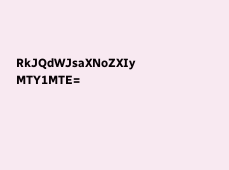RkJQdWJsaXNoZXIy MTY1MTE=